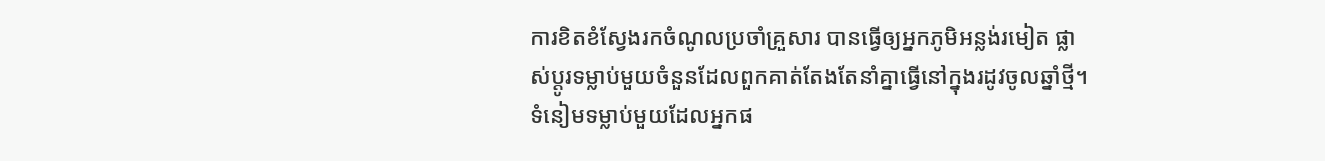ការខិតខំស្វែងរកចំណូលប្រចាំគ្រួសារ បានធ្វើឲ្យអ្នកភូមិអន្លង់រមៀត ផ្លាស់ប្ដូរទម្លាប់មួយចំនួនដែលពួកគាត់តែងតែនាំគ្នាធ្វើនៅក្នុងរដូវចូលឆ្នាំថ្មី។ ទំនៀមទម្លាប់មួយដែលអ្នកផ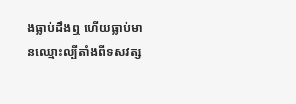ងធ្លាប់ដឹងឮ ហើយធ្លាប់មានឈ្មោះល្បីតាំងពីទសវត្ស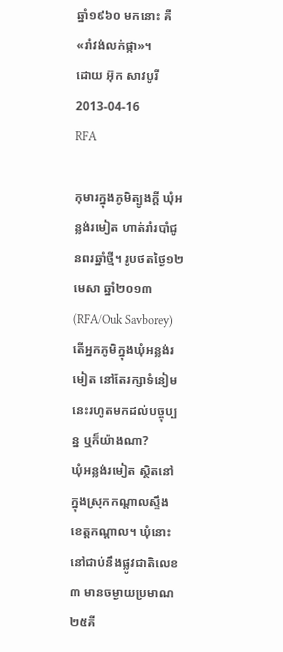ឆ្នាំ១៩៦០ មកនោះ គឺ «រាំវង់លក់ផ្កា»។
ដោយ អ៊ុក សាវបូរី
2013-04-16
RFA

កុមារក្នុងភូមិត្បូងក្ដី ឃុំអន្លង់រមៀត ហាត់រាំរបាំជូនពរឆ្នាំថ្មី។ រូបថតថ្ងៃ១២ មេសា ឆ្នាំ២០១៣ (RFA/Ouk Savborey)
តើអ្នកភូមិក្នុងឃុំអន្លង់រមៀត នៅតែរក្សាទំនៀមនេះរហូតមកដល់បច្ចុប្បន្ន ឬក៏យ៉ាងណា?
ឃុំអន្លង់រមៀត ស្ថិតនៅក្នុងស្រុកកណ្ដាលស្ទឹង ខេត្តកណ្ដាល។ ឃុំនោះនៅជាប់នឹងផ្លូវជាតិលេខ៣ មានចម្ងាយប្រមាណ ២៥គី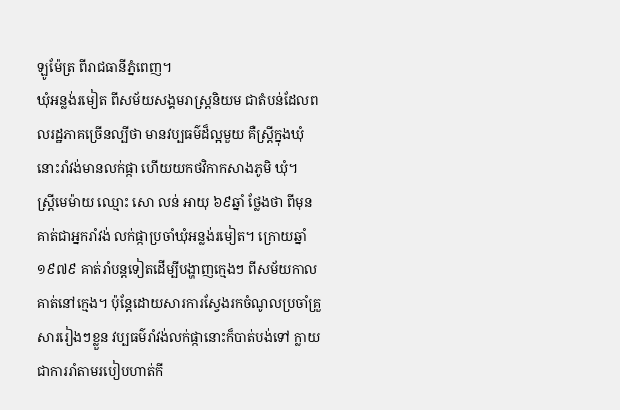ឡូម៉ែត្រ ពីរាជធានីភ្នំពេញ។
ឃុំអន្លង់រមៀត ពីសម័យសង្គមរាស្ត្រនិយម ជាតំបន់ដែលពលរដ្ឋភាគច្រើនល្បីថា មានវប្បធម៌ដ៏ល្អមួយ គឺស្ត្រីក្នុងឃុំនោះរាំវង់មានលក់ផ្កា ហើយយកថវិកាកសាងភូមិ ឃុំ។
ស្ត្រីមេម៉ាយ ឈ្មោះ សោ លន់ អាយុ ៦៩ឆ្នាំ ថ្លែងថា ពីមុនគាត់ជាអ្នករាំវង់ លក់ផ្កាប្រចាំឃុំអន្លង់រមៀត។ ក្រោយឆ្នាំ១៩៧៩ គាត់រាំបន្តទៀតដើម្បីបង្ហាញក្មេងៗ ពីសម័យកាលគាត់នៅក្មេង។ ប៉ុន្តែដោយសារការស្វែងរកចំណូលប្រចាំគ្រួសាររៀងៗខ្លួន វប្បធម៌រាំវង់លក់ផ្កានោះក៏បាត់បង់ទៅ ក្លាយជាការរាំតាមរបៀបហាត់កី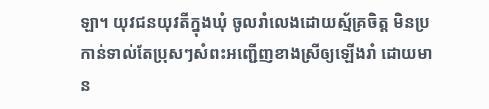ឡា។ យុវជនយុវតីក្នុងឃុំ ចូលរាំលេងដោយស្ម័គ្រចិត្ត មិនប្រកាន់ទាល់តែប្រុសៗសំពះអញ្ជើញខាងស្រីឲ្យឡើងរាំ ដោយមាន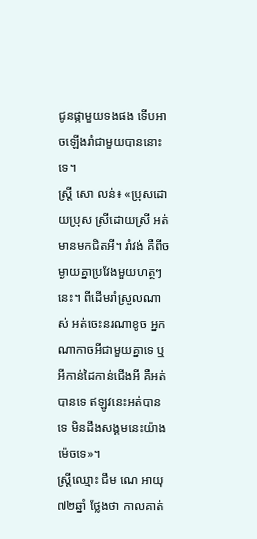ជូនផ្កាមួយទងផង ទើបអាចឡើងរាំជាមួយបាននោះទេ។
ស្ត្រី សោ លន់៖ «ប្រុសដោយប្រុស ស្រីដោយស្រី អត់មានមកជិតអី។ រាំវង់ គឺពីចម្ងាយគ្នាប្រវែងមួយហត្ថៗនេះ។ ពីដើមរាំស្រួលណាស់ អត់ចេះនរណាខូច អ្នកណាកាចអីជាមួយគ្នាទេ ឬអីកាន់ដៃកាន់ជើងអី គឺអត់បានទេ ឥឡូវនេះអត់បានទេ មិនដឹងសង្គមនេះយ៉ាងម៉េចទេ»។
ស្ត្រីឈ្មោះ ជឹម ណេ អាយុ ៧២ឆ្នាំ ថ្លែងថា កាលគាត់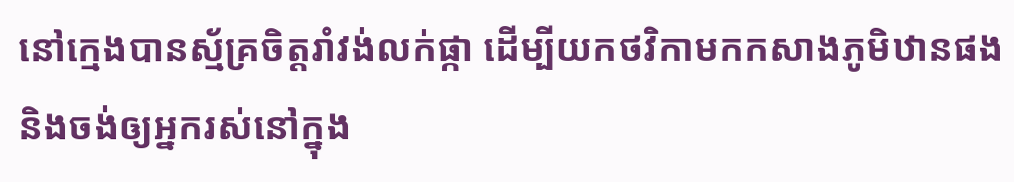នៅក្មេងបានស្ម័គ្រចិត្តរាំវង់លក់ផ្កា ដើម្បីយកថវិកាមកកសាងភូមិឋានផង និងចង់ឲ្យអ្នករស់នៅក្នុង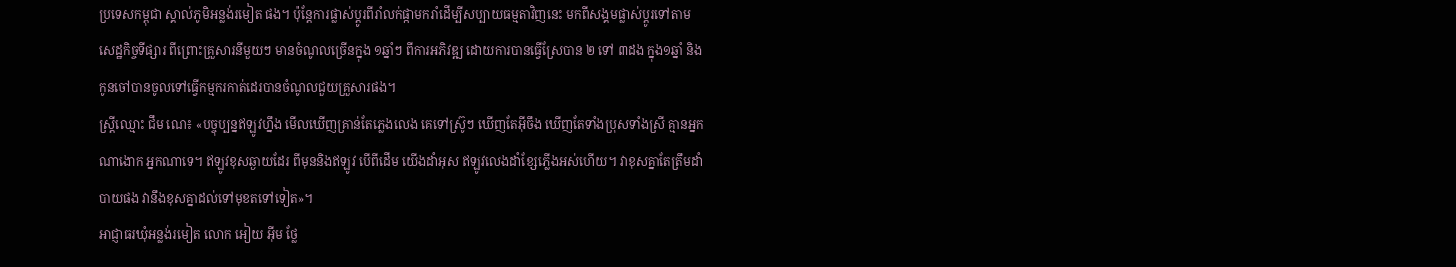ប្រទេសកម្ពុជា ស្គាល់ភូមិអន្លង់រមៀត ផង។ ប៉ុន្តែការផ្លាស់ប្ដូរពីរាំលក់ផ្កាមករាំដើម្បីសប្បាយធម្មតាវិញនេះ មកពីសង្គមផ្លាស់ប្ដូរទៅតាមសេដ្ឋកិច្ចទីផ្សារ ពីព្រោះគ្រួសារនីមួយៗ មានចំណូលច្រើនក្នុង ១ឆ្នាំៗ ពីការអភិវឌ្ឍ ដោយការបានធ្វើស្រែបាន ២ ទៅ ៣ដង ក្នុង១ឆ្នាំ និងកូនចៅបានចូលទៅធ្វើកម្មករកាត់ដេរបានចំណូលជួយគ្រួសារផង។
ស្ត្រីឈ្មោះ ជឹម ណេ៖ «បច្ចុប្បន្នឥឡូវហ្នឹង មើលឃើញគ្រាន់តែភ្លេងលេង គេទៅស៊្រូៗ ឃើញតែអ៊ីចឹង ឃើញតែទាំងប្រុសទាំងស្រី គ្មានអ្នកណាងោក អ្នកណាទេ។ ឥឡូវខុសឆ្ងាយដែរ ពីមុននិងឥឡូវ បើពីដើម យើងដាំអុស ឥឡូវលេងដាំខ្សែភ្លើងអស់ហើយ។ វាខុសគ្នាតែត្រឹមដាំបាយផង វានឹងខុសគ្នាដល់ទៅមុខតទៅទៀត»។
អាជ្ញាធរឃុំអន្លង់រមៀត លោក អៀយ អ៊ីម ថ្លែ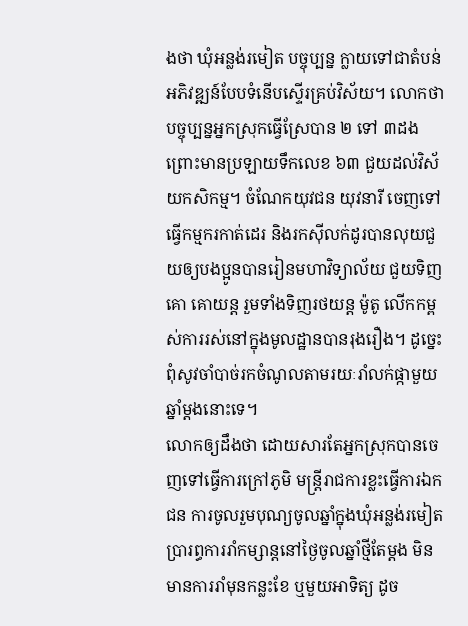ងថា ឃុំអន្លង់រមៀត បច្ចុប្បន្ន ក្លាយទៅជាតំបន់អភិវឌ្ឍន៍បែបទំនើបស្ទើរគ្រប់វិស័យ។ លោកថា បច្ចុប្បន្នអ្នកស្រុកធ្វើស្រែបាន ២ ទៅ ៣ដង ព្រោះមានប្រឡាយទឹកលេខ ៦៣ ជួយដល់វិស័យកសិកម្ម។ ចំណែកយុវជន យុវនារី ចេញទៅធ្វើកម្មករកាត់ដេរ និងរកស៊ីលក់ដូរបានលុយជួយឲ្យបងប្អូនបានរៀនមហាវិទ្យាល័យ ជួយទិញគោ គោយន្ត រួមទាំងទិញរថយន្ត ម៉ូតូ លើកកម្ពស់ការរស់នៅក្នុងមូលដ្ឋានបានរុងរឿង។ ដូច្នេះពុំសូវចាំបាច់រកចំណូលតាមរយៈរាំលក់ផ្កាមួយឆ្នាំម្ដងនោះទេ។
លោកឲ្យដឹងថា ដោយសារតែអ្នកស្រុកបានចេញទៅធ្វើការក្រៅភូមិ មន្ត្រីរាជការខ្លះធ្វើការឯកជន ការចូលរួមបុណ្យចូលឆ្នាំក្នុងឃុំអន្លង់រមៀត ប្រារព្ធការរាំកម្សាន្តនៅថ្ងៃចូលឆ្នាំថ្មីតែម្ដង មិនមានការរាំមុនកន្លះខែ ឬមួយអាទិត្យ ដូច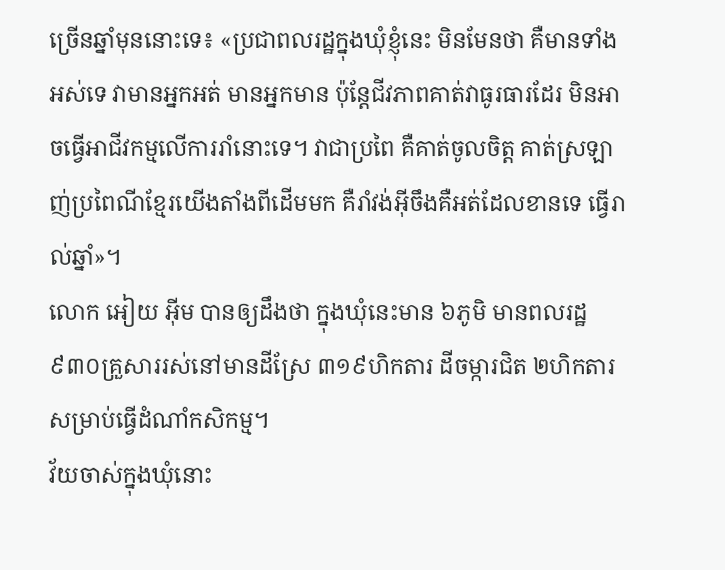ច្រើនឆ្នាំមុននោះទេ៖ «ប្រជាពលរដ្ឋក្នុងឃុំខ្ញុំនេះ មិនមែនថា គឺមានទាំងអស់ទេ វាមានអ្នកអត់ មានអ្នកមាន ប៉ុន្តែជីវភាពគាត់វាធូរធារដែរ មិនអាចធ្វើអាជីវកម្មលើការរាំនោះទេ។ វាជាប្រពៃ គឺគាត់ចូលចិត្ត គាត់ស្រឡាញ់ប្រពៃណីខ្មែរយើងតាំងពីដើមមក គឺរាំវង់អ៊ីចឹងគឺអត់ដែលខានទេ ធ្វើរាល់ឆ្នាំ»។
លោក អៀយ អ៊ីម បានឲ្យដឹងថា ក្នុងឃុំនេះមាន ៦ភូមិ មានពលរដ្ឋ ៩៣០គ្រួសាររស់នៅមានដីស្រែ ៣១៩ហិកតារ ដីចម្ការជិត ២ហិកតារ សម្រាប់ធ្វើដំណាំកសិកម្ម។
វ័យចាស់ក្នុងឃុំនោះ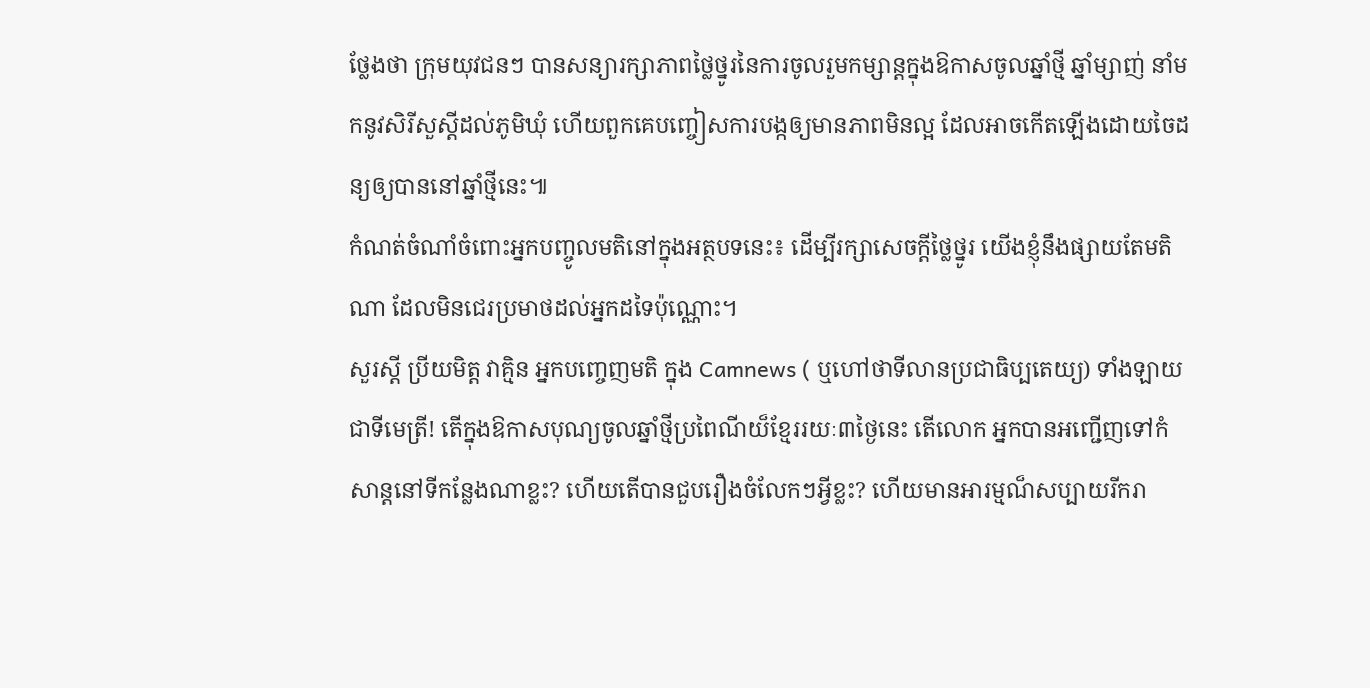ថ្លែងថា ក្រុមយុវជនៗ បានសន្យារក្សាភាពថ្លៃថ្នូរនៃការចូលរួមកម្សាន្តក្នុងឱកាសចូលឆ្នាំថ្មី ឆ្នាំម្សាញ់ នាំមកនូវសិរីសួស្ដីដល់ភូមិឃុំ ហើយពួកគេបញ្ចៀសការបង្កឲ្យមានភាពមិនល្អ ដែលអាចកើតឡើងដោយចៃដន្យឲ្យបាននៅឆ្នាំថ្មីនេះ៕
កំណត់ចំណាំចំពោះអ្នកបញ្ចូលមតិនៅក្នុងអត្ថបទនេះ៖ ដើម្បីរក្សាសេចក្ដីថ្លៃថ្នូរ យើងខ្ញុំនឹងផ្សាយតែមតិណា ដែលមិនជេរប្រមាថដល់អ្នកដទៃប៉ុណ្ណោះ។
សួរស្តី ប្រីយមិត្ត វាគ្មិន អ្នកបញ្ចេញមតិ ក្នុង Camnews ( ឬហៅថាទីលានប្រជាធិប្បតេយ្យ) ទាំងឡាយជាទីមេត្រី! តើក្នុងឱកាសបុណ្យចូលឆ្នាំថ្មីប្រពៃណីយ៏ខ្មែររយៈ៣ថ្ងៃនេះ តើលោក អ្នកបានអញ្ជើញទៅកំសាន្តនៅទីកន្លែងណាខ្លះ? ហើយតើបានជួបរឿងចំលែកៗអ្វីខ្លះ? ហើយមានអារម្មណ៏សប្បាយរីករា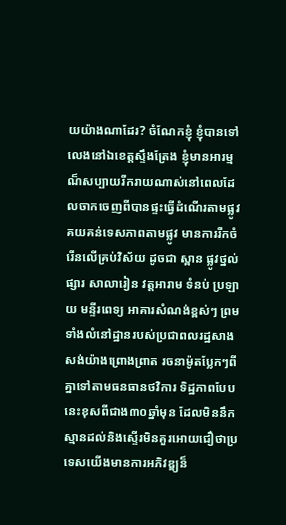យយ៉ាងណាដែរ? ចំណែកខ្ញុំ ខ្ញុំបានទៅលេងនៅឯខេត្តស្ទឹងត្រែង ខ្ញុំមានអារម្មណ៏សប្បាយរីករាយណាស់នៅពេលដែលចាកចេញពីបានផ្ទះធ្វើដំណើរតាមផ្លូវ គយគន់ទេសភាពតាមផ្លូវ មានការរីកចំរើនលើគ្រប់វិស័យ ដូចជា ស្ពាន ផ្លូវថ្នល់ ផ្សារ សាលារៀន វត្តអារាម ទំនប់ ប្រឡាយ មន្ទីរពេទ្យ អាគារសំណង់ខ្ពស់ៗ ព្រមទាំងលំនៅដ្ឋានរបស់ប្រជាពលរដ្ឋសាងសង់យ៉ាងព្រោងព្រាត រចនាម៉ូតប្លែកៗពីគ្នាទៅតាមធនធានថវិការ ទិដ្ឋភាពបែបនេះខុសពីជាង៣០ឆ្នាំមុន ដែលមិននឹកស្មានដល់និងស្ទើរមិនគួរអោយជឿថាប្រទេសយើងមានការអភិវឌ្ឌ្យន៏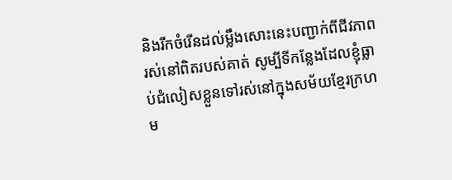និងរីកចំរើនដល់ម្លឹងសោះនេះបញ្ជាក់ពីជីវភាពរស់នៅពិតរបស់គាត់ សូម្បីទីកន្លែងដែលខ្ញុំធ្លាប់ជំលៀសខ្លួនទៅរស់នៅក្នុងសម័យខ្មែរក្រហម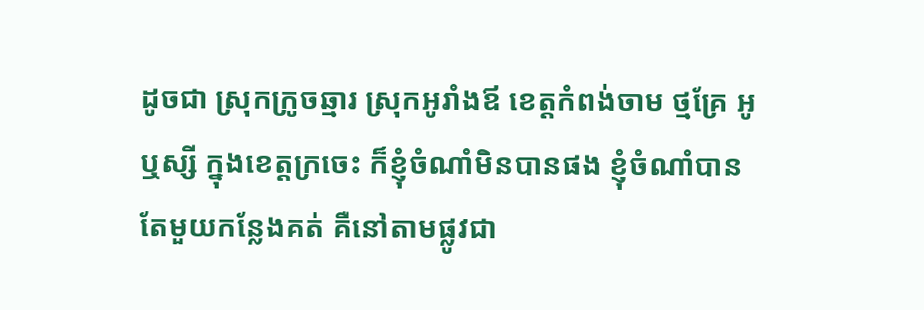ដូចជា ស្រុកក្រូចឆ្មារ ស្រុកអូរាំងឪ ខេត្តកំពង់ចាម ថ្មគ្រែ អូឬស្សី ក្នុងខេត្តក្រចេះ ក៏ខ្ញុំចំណាំមិនបានផង ខ្ញុំចំណាំបានតែមួយកន្លែងគត់ គឺនៅតាមផ្លូវជា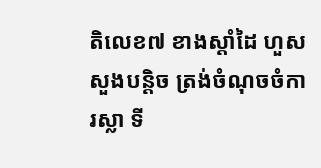តិលេខ៧ ខាងស្តាំដៃ ហួសសួងបន្តិច ត្រង់ចំណុចចំការស្លា ទី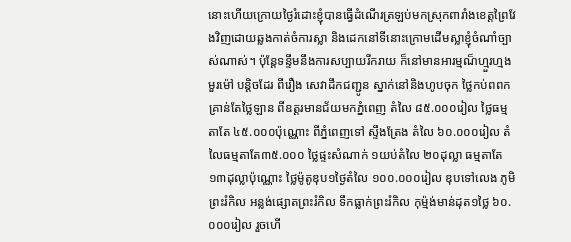នោះហើយក្រោយថ្ងៃរំដោះខ្ញុំបានធ្វើដំណើរត្រឡប់មកស្រុកពារាំងខេត្តព្រៃវែងវិញដោយឆ្លងកាត់ចំការស្លា និងដេកនៅទីនោះក្រោមដើមស្លាខ្ញុំចំណាំច្បាស់ណាស់។ ប៉ុន្តែទន្ទឹមនឹងការសប្បាយរីករាយ ក៏នៅមានអារម្មណ៏ហ្មួរហ្មង មួរម៉ៅ បន្តិចដែរ ពីរឿង សេវាដឹកជញ្ជូន ស្នាក់នៅនិងហូបចុក ថ្លៃកប់ពពក គ្រាន់តែថ្លៃឡាន ពីឧត្តរមានជ័យមកភ្នំពេញ តំលៃ ៨៥.០០០រៀល ថ្លៃធម្មតាតែ ៤៥.០០០ប៉ុណ្ណោះ ពីភ្នំពេញទៅ ស្ទឹងត្រែង តំលៃ ៦០.០០០រៀល តំលៃធម្មតាតែ៣៥.០០០ ថ្លៃផ្ទះសំណាក់ ១យប់តំលៃ ២០ដុល្លា ធម្មតាតែ ១៣ដុល្លាប៉ុណ្ណោះ ថ្លៃម៉ូតូឌុប១ថ្ងៃតំលៃ ១០០.០០០រៀល ឌុបទៅលេង ភូមិព្រះរំកិល អន្លង់ផ្សោតព្រះរំកិល ទឹកធ្លាក់ព្រះរំកិល កុម្ម៉ង់មាន់ដុត១ថ្លៃ ៦០.០០០រៀល រួចហើ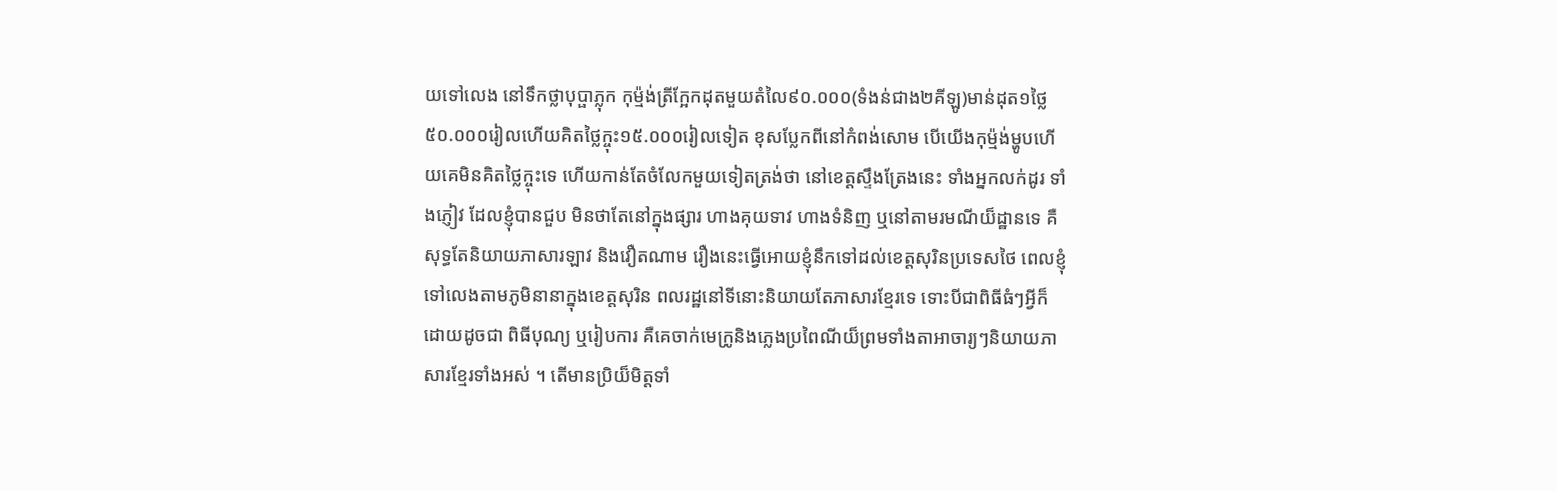យទៅលេង នៅទឹកថ្លាបុប្ផាភ្លុក កុម្ម៉ង់ត្រីក្អែកដុតមួយតំលៃ៩០.០០០(ទំងន់ជាង២គីឡូ)មាន់ដុត១ថ្លៃ៥០.០០០រៀលហើយគិតថ្លៃក្ចុះ១៥.០០០រៀលទៀត ខុសប្លែកពីនៅកំពង់សោម បើយើងកុម្ម៉ង់ម្ហូបហើយគេមិនគិតថ្លៃក្ចុះទេ ហើយកាន់តែចំលែកមួយទៀតត្រង់ថា នៅខេត្តស្ទឹងត្រែងនេះ ទាំងអ្នកលក់ដូរ ទាំងភ្ញៀវ ដែលខ្ញុំបានជួប មិនថាតែនៅក្នុងផ្សារ ហាងគុយទាវ ហាងទំនិញ ឬនៅតាមរមណីយ៏ដ្ឋានទេ គឺសុទ្ធតែនិយាយភាសារឡាវ និងវឿតណាម រឿងនេះធ្វើអោយខ្ញុំនឹកទៅដល់ខេត្តសុរិនប្រទេសថៃ ពេលខ្ញុំទៅលេងតាមភូមិនានាក្នុងខេត្តសុរិន ពលរដ្ឋនៅទីនោះនិយាយតែភាសារខ្មែរទេ ទោះបីជាពិធីធំៗអ្វីក៏ដោយដូចជា ពិធីបុណ្យ ឬរៀបការ គឺគេចាក់មេក្រូនិងភ្លេងប្រពៃណីយ៏ព្រមទាំងតាអាចារ្យៗនិយាយភាសារខ្មែរទាំងអស់ ។ តើមានប្រិយ៏មិត្តទាំ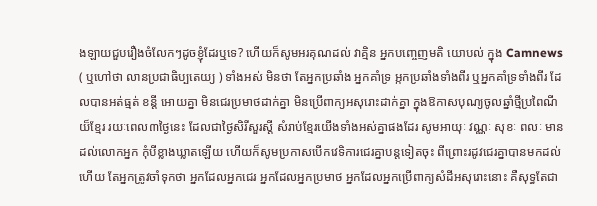ងឡាយជួបរឿងចំលែកៗដូចខ្ញុំដែរឬទេ? ហើយក៏សូមអរគុណដល់ វាគ្មិន អ្នកបញ្ចេញមតិ យោបល់ ក្នុង Camnews ( ឬហៅថា លានប្រជាធិប្បតេយ្យ ) ទាំងអស់ មិនថា តែអ្នកប្រឆាំង អ្នកគាំទ្រ អ្កកប្រឆាំងទាំងពីរ ឬអ្នកគាំទ្រទាំងពីរ ដែលបានអត់ធ្មត់ ខន្តី អោយគ្នា មិនជេរប្រមាថដាក់គ្នា មិនប្រើពាក្យអសុរោះដាក់គ្នា ក្នុងឱកាសបុណ្យចូលឆ្នាំថ្មីប្រពៃណីយ៏ខ្មែរ រយៈពេល៣ថ្ងៃនេះ ដែលជាថ្ងៃសិរីសួរស្តី សំរាប់ខ្មែរយើងទាំងអស់គ្នាផងដែរ សូមអាយុៈ វណ្ណៈ សុខៈ ពលៈ មានដល់លោកអ្នក កុំបីខ្លាងឃ្លាតឡើយ ហើយក៏សូមប្រកាសបើកវេទិការជេរគ្នាបន្តទៀតចុះ ពីព្រោះរដូវជេរគ្នាបានមកដល់ហើយ តែអ្នកត្រូវចាំទុកថា អ្នកដែលអ្នកជេរ អ្នកដែលអ្នកប្រមាថ អ្នកដែលអ្នកប្រើពាក្យសំដីអសុរោះនោះ គឺសុទ្ធតែជា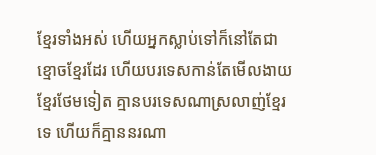ខ្មែរទាំងអស់ ហើយអ្នកស្លាប់ទៅក៏នៅតែជាខ្មោចខ្មែរដែរ ហើយបរទេសកាន់តែមើលងាយខ្មែរថែមទៀត គ្មានបរទេសណាស្រលាញ់ខ្មែរទេ ហើយក៏គ្មាននរណា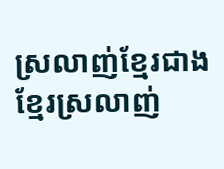ស្រលាញ់ខ្មែរជាងខ្មែរស្រលាញ់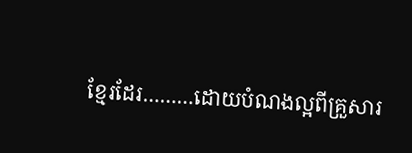ខ្មែរដែរ………ដោយបំណងល្អពីគ្រួសារ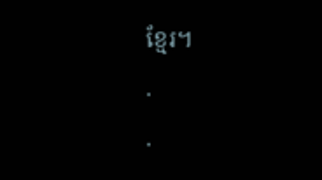ខ្មែរ។
.
.